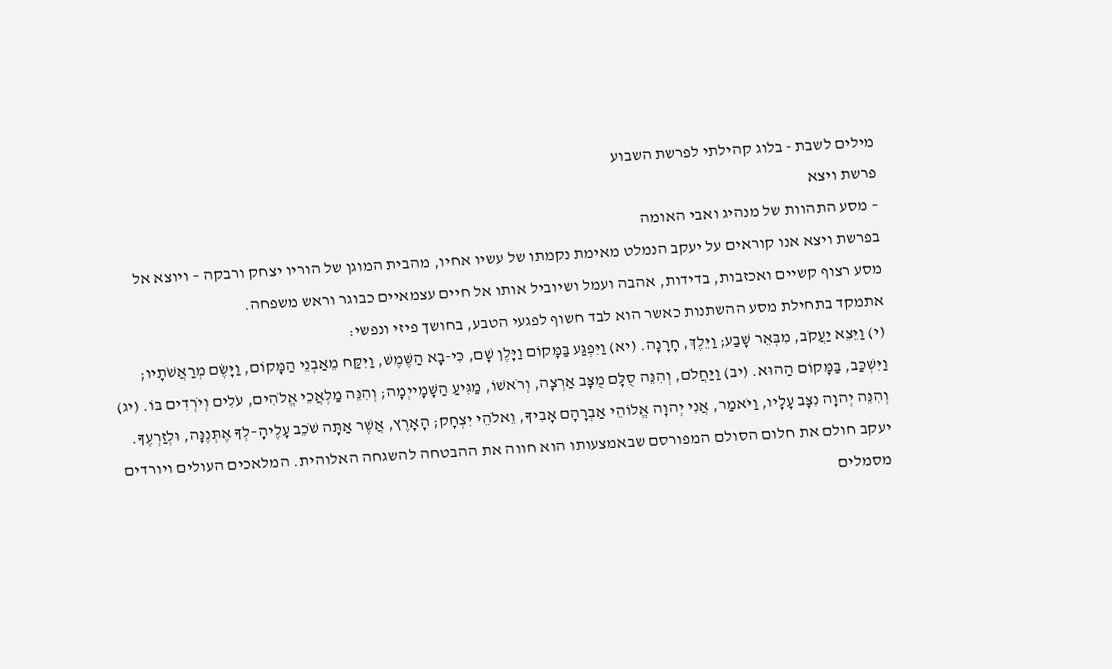מילים לשבת - בלוג קהילתי לפרשת השבוע
פרשת ויצא
– מסע התהוות של מנהיג ואבי האומה
בפרשת ויצא אנו קוראים על יעקב הנמלט מאימת נקמתו של עשיו אחיו, מהבית המוגן של הוריו יצחק ורבקה – ויוצא אל מסע רצוף קשיים ואכזבות, בדידות, אהבה ועמל ושיוביל אותו אל חיים עצמאיים כבוגר וראש משפחה.
אתמקד בתחילת מסע ההשתנות כאשר הוא לבד חשוף לפגעי הטבע, בחושך פיזי ונפשי:
(י) וַיֵּצֵא יַעֲקֹב, מִבְּאֵר שָׁבַע; וַיֵּלֶךְ, חָרָנָה. (יא) וַיִּפְגַּע בַּמָּקוֹם וַיָּלֶן שָׁם, כִּי-בָא הַשֶּׁמֶשׁ, וַיִּקַּח מֵאַבְנֵי הַמָּקוֹם, וַיָּשֶׂם מְרַאֲשֹׁתָיו; וַיִּשְׁכַּב, בַּמָּקוֹם הַהוּא. (יב) וַיַּחֲלֹם, וְהִנֵּה סֻלָּם מֻצָּב אַרְצָה, וְרֹאשׁוֹ, מַגִּיעַ הַשָּׁמָייְמָה; וְהִנֵּה מַלְאֲכֵי אֱלֹהִים, עֹלִים וְיֹרְדִים בּוֹ. (יג) וְהִנֵּה יְהוָה נִצָּב עָלָיו, וַיֹּאמַר, אֲנִי יְהוָה אֱלוֹהֵי אַבְרָהָם אָבִיךָ, וֵאלֹהֵי יִצְחָק; הָאָרֶץ, אֲשֶׁר אַתָּה שֹׁכֵב עָלֶיהָ–לְךָ אֶתְּנֶנָּה, וּלְזַרְעֶךָ.
יעקב חולם את חלום הסולם המפורסם שבאמצעותו הוא חווה את ההבטחה להשגחה האלוהית. המלאכים העולים ויורדים מסמלים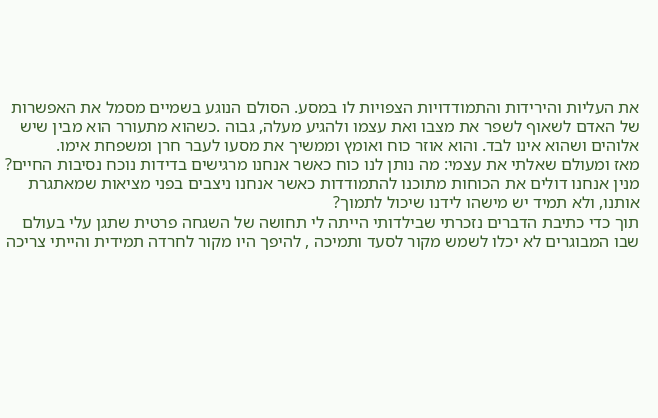את העליות והירידות והתמודדויות הצפויות לו במסע. הסולם הנוגע בשמיים מסמל את האפשרות של האדם לשאוף לשפר את מצבו ואת עצמו ולהגיע מעלה, גבוה .כשהוא מתעורר הוא מבין שיש אלוהים ושהוא אינו לבד. והוא אוזר כוח ואומץ וממשיך את מסעו לעבר חרן ומשפחת אימו.
מאז ומעולם שאלתי את עצמי: מה נותן לנו כוח כאשר אנחנו מרגישים בדידות נוכח נסיבות החיים? מנין אנחנו דולים את הכוחות מתוכנו להתמודדות כאשר אנחנו ניצבים בפני מציאות שמאתגרת אותנו, ולא תמיד יש מישהו לידנו שיכול לתמוך?
תוך כדי כתיבת הדברים נזכרתי שבילדותי הייתה לי תחושה של השגחה פרטית שתגן עלי בעולם שבו המבוגרים לא יכלו לשמש מקור לסעד ותמיכה , להיפך היו מקור לחרדה תמידית והייתי צריכה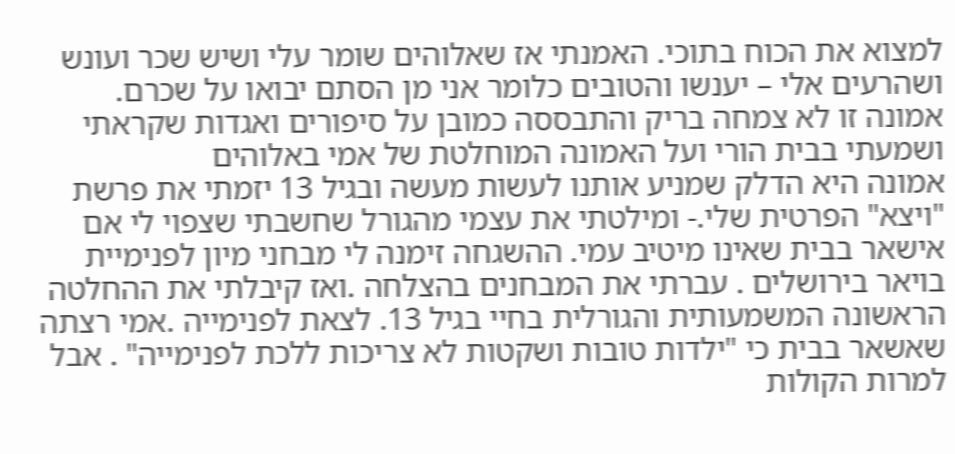למצוא את הכוח בתוכי. האמנתי אז שאלוהים שומר עלי ושיש שכר ועונש ושהרעים אלי – יענשו והטובים כלומר אני מן הסתם יבואו על שכרם.
אמונה זו לא צמחה בריק והתבססה כמובן על סיפורים ואגדות שקראתי ושמעתי בבית הורי ועל האמונה המוחלטת של אמי באלוהים
אמונה היא הדלק שמניע אותנו לעשות מעשה ובגיל 13 יזמתי את פרשת "ויצא" הפרטית שלי.- ומילטתי את עצמי מהגורל שחשבתי שצפוי לי אם אישאר בבית שאינו מיטיב עמי. ההשגחה זימנה לי מבחני מיון לפנימיית בויאר בירושלים . עברתי את המבחנים בהצלחה .ואז קיבלתי את ההחלטה הראשונה המשמעותית והגורלית בחיי בגיל 13. לצאת לפנימייה .אמי רצתה שאשאר בבית כי "ילדות טובות ושקטות לא צריכות ללכת לפנימייה" . אבל למרות הקולות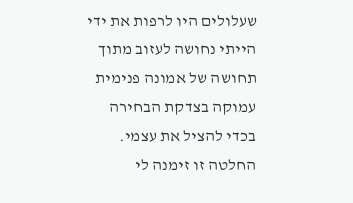שעלולים היו לרפות את ידי הייתי נחושה לעזוב מתוך תחושה של אמונה פנימית עמוקה בצדקת הבחירה בכדי להציל את עצמי.
החלטה זו זימנה לי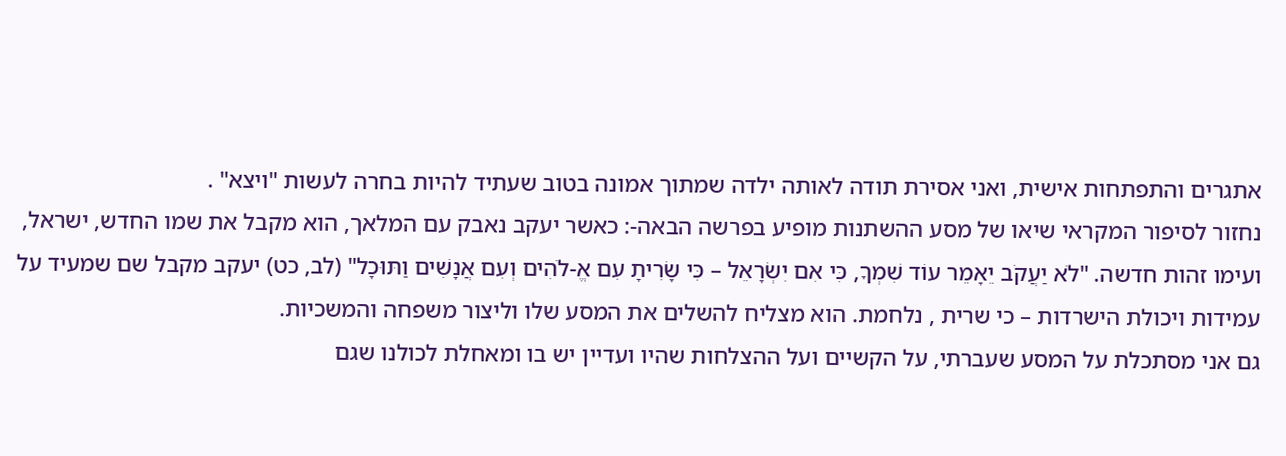אתגרים והתפתחות אישית, ואני אסירת תודה לאותה ילדה שמתוך אמונה בטוב שעתיד להיות בחרה לעשות "ויצא" .
נחזור לסיפור המקראי שיאו של מסע ההשתנות מופיע בפרשה הבאה-: כאשר יעקב נאבק עם המלאך, הוא מקבל את שמו החדש, ישראל, ועימו זהות חדשה. "לֹא יַעֲקֹב יֵאָמֵר עוֹד שִׁמְךָ, כִּי אִם יִשְׂרָאֵל – כִּי שָׂרִיתָ עִם אֱ-לֹהִים וְעִם אֲנָשִׁים וַתּוּכָל" (לב, כט) יעקב מקבל שם שמעיד על עמידות ויכולת הישרדות – כי שרית , נלחמת. הוא מצליח להשלים את המסע שלו וליצור משפחה והמשכיות.
גם אני מסתכלת על המסע שעברתי, על הקשיים ועל ההצלחות שהיו ועדיין יש בו ומאחלת לכולנו שגם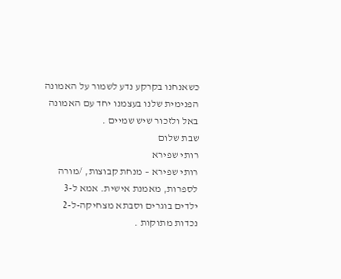כשאנחנו בקרקע נדע לשמור על האמונה הפנימית שלנו בעצמנו יחד עם האמונה באל ולזכור שיש שמיים .
שבת שלום
רותי שפירא
רותי שפירא – מנחת קבוצות, /מורה לספרות, מאמנת אישית. אמא ל-3 ילדים בוגרים וסבתא מצחיקה-ל-2 נכדות מתוקות .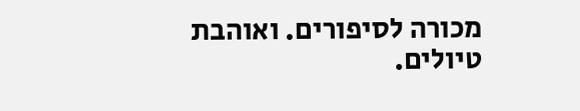מכורה לסיפורים. ואוהבת טיולים.